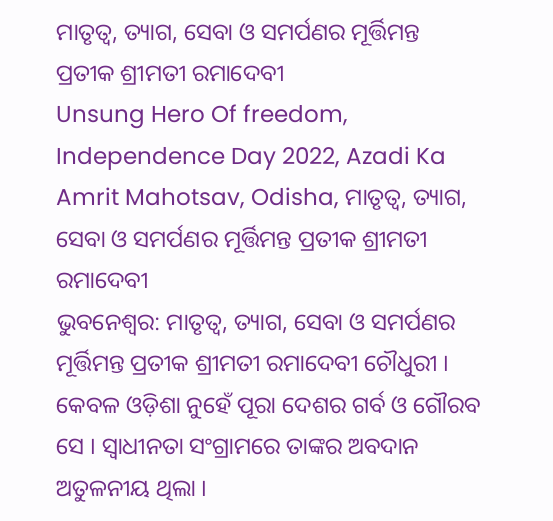ମାତୃତ୍ୱ, ତ୍ୟାଗ, ସେବା ଓ ସମର୍ପଣର ମୂର୍ତ୍ତିମନ୍ତ ପ୍ରତୀକ ଶ୍ରୀମତୀ ରମାଦେବୀ
Unsung Hero Of freedom, Independence Day 2022, Azadi Ka Amrit Mahotsav, Odisha, ମାତୃତ୍ୱ, ତ୍ୟାଗ, ସେବା ଓ ସମର୍ପଣର ମୂର୍ତ୍ତିମନ୍ତ ପ୍ରତୀକ ଶ୍ରୀମତୀ ରମାଦେବୀ
ଭୁବନେଶ୍ୱର: ମାତୃତ୍ୱ, ତ୍ୟାଗ, ସେବା ଓ ସମର୍ପଣର ମୂର୍ତ୍ତିମନ୍ତ ପ୍ରତୀକ ଶ୍ରୀମତୀ ରମାଦେବୀ ଚୌଧୁରୀ । କେବଳ ଓଡ଼ିଶା ନୁହେଁ ପୂରା ଦେଶର ଗର୍ବ ଓ ଗୌରବ ସେ । ସ୍ବାଧୀନତା ସଂଗ୍ରାମରେ ତାଙ୍କର ଅବଦାନ ଅତୁଳନୀୟ ଥିଲା ।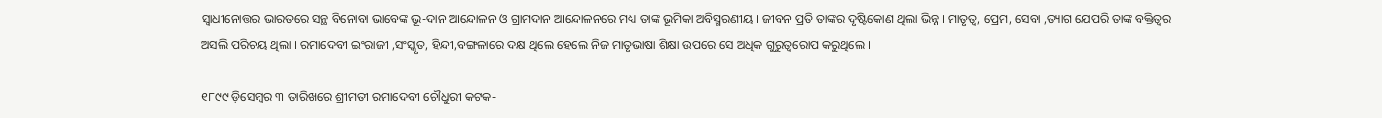ସ୍ବାଧୀନୋତ୍ତର ଭାରତରେ ସନ୍ଥ ବିନୋବା ଭାବେଙ୍କ ଭୂ-ଦାନ ଆନ୍ଦୋଳନ ଓ ଗ୍ରାମଦାନ ଆନ୍ଦୋଳନରେ ମଧ୍ୟ ତାଙ୍କ ଭୂମିକା ଅବିସ୍ମରଣୀୟ । ଜୀବନ ପ୍ରତି ତାଙ୍କର ଦୃଷ୍ଟିକୋଣ ଥିଲା ଭିନ୍ନ । ମାତୃତ୍ୱ, ପ୍ରେମ, ସେବା ,ତ୍ୟାଗ ଯେପରି ତାଙ୍କ ବକ୍ତିତ୍ୱର ଅସଲି ପରିଚୟ ଥିଲା । ରମାଦେବୀ ଇଂରାଜୀ ,ସଂସ୍କୃତ, ହିନ୍ଦୀ,ବଙ୍ଗଳାରେ ଦକ୍ଷ ଥିଲେ ହେଲେ ନିଜ ମାତୃଭାଷା ଶିକ୍ଷା ଉପରେ ସେ ଅଧିକ ଗୁରୁତ୍ୱରୋପ କରୁଥିଲେ ।

୧୮୯୯ ଡ଼ିସେମ୍ବର ୩ ତାରିଖରେ ଶ୍ରୀମତୀ ରମାଦେବୀ ଚୌଧୁରୀ କଟକ-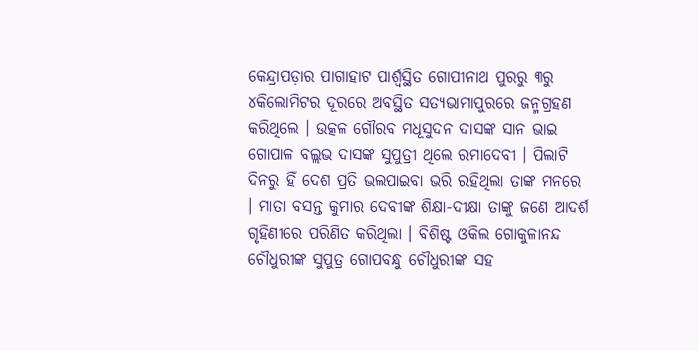କେନ୍ଦ୍ରାପଡ଼ାର ପାଗାହାଟ ପାର୍ଶ୍ୱସ୍ଥିତ ଗୋପୀନାଥ ପୁରରୁ ୩ରୁ ୪କିଲୋମିଟର ଦୂରରେ ଅବସ୍ଥିତ ସତ୍ୟଭାମାପୁରରେ ଜନ୍ମଗ୍ରହଣ କରିଥିଲେ । ଉତ୍କଳ ଗୌରବ ମଧୂସୁଦନ ଦାସଙ୍କ ସାନ ଭାଇ ଗୋପାଳ ବଲ୍ଲଭ ଦାସଙ୍କ ସୁପୁତ୍ରୀ ଥିଲେ ରମାଦେବୀ । ପିଲାଟି ଦିନରୁ ହିଁ ଦେଶ ପ୍ରତି ଭଲପାଇବା ଭରି ରହିଥିଲା ତାଙ୍କ ମନରେ । ମାତା ବସନ୍ତ କୁମାର ଦେବୀଙ୍କ ଶିକ୍ଷା-ଦୀକ୍ଷା ତାଙ୍କୁ ଜଣେ ଆଦର୍ଶ ଗୃହିଣୀରେ ପରିଣିତ କରିଥିଲା । ବିଶିଷ୍ଟ ଓକିଲ ଗୋକୁଳାନନ୍ଦ ଚୌଧୁରୀଙ୍କ ସୁପୁତ୍ର ଗୋପବନ୍ଧୁ ଚୌଧୁରୀଙ୍କ ସହ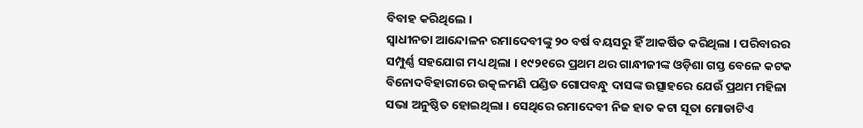ବିବାହ କରିଥିଲେ ।
ସ୍ୱାଧୀନତା ଆନ୍ଦୋଳନ ରମାଦେବୀଙ୍କୁ ୨୦ ବର୍ଷ ବୟସରୁ ହିଁ ଆକର୍ଷିତ କରିଥିଲା । ପରିବାରର ସମ୍ପୁର୍ଣ୍ଣ ସହଯୋଗ ମଧ୍ୟ ଥିଲା । ୧୯୨୧ରେ ପ୍ରଥମ ଥର ଗାନ୍ଧୀଜୀଙ୍କ ଓଡ଼ିଶା ଗସ୍ତ ବେଳେ କଟକ ବିନୋଦବିହାରୀରେ ଉତ୍କଳମଣି ପଣ୍ଡିତ ଗୋପବନ୍ଧୁ ଦାସଙ୍କ ଉତ୍ସାହରେ ଯେଉଁ ପ୍ରଥମ ମହିଳା ସଭା ଅନୁଷ୍ଠିତ ହୋଇଥିଲା । ସେଥିରେ ରମାଦେବୀ ନିଜ ହାତ କଟା ସୂତା ମୋଡାଟିଏ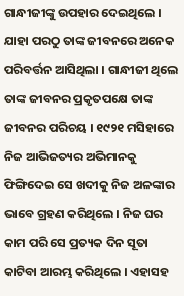ଗାନ୍ଧୀଜୀଙ୍କୁ ଉପହାର ଦେଇଥିଲେ । ଯାହା ପରଠୁ ତାଙ୍କ ଜୀବନରେ ଅନେକ ପରିବର୍ତ୍ତନ ଆସିଥିଲା । ଗାନ୍ଧୀଜୀ ଥିଲେ ତାଙ୍କ ଜୀବନର ପ୍ରକୃତପକ୍ଷେ ତାଙ୍କ ଜୀବନର ପରିଚୟ । ୧୯୨୧ ମସିହାରେ ନିଜ ଆଭିଜତ୍ୟର ଅଭିମାନକୁ ଫିଙ୍ଗିଦେଇ ସେ ଖଦୀକୁ ନିଜ ଅଳଙ୍କାର ଭାବେ ଗ୍ରହଣ କରିଥିଲେ । ନିଜ ଘର କାମ ପରି ସେ ପ୍ରତ୍ୟକ ଦିନ ସୂତା କାଟିବା ଆରମ୍ଭ କରିଥିଲେ । ଏହାସହ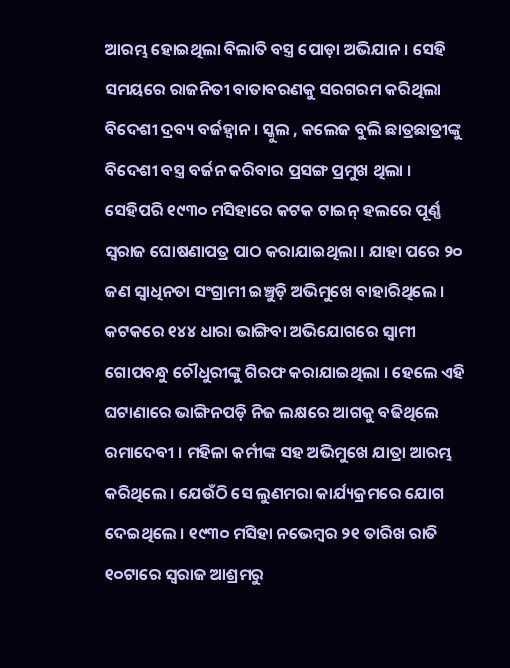ଆରମ୍ଭ ହୋଇଥିଲା ବିଲାତି ବସ୍ତ୍ର ପୋଡ଼ା ଅଭିଯାନ । ସେହି ସମୟରେ ରାଜନିତୀ ବାତାବରଣକୁ ସରଗରମ କରିଥିଲା ବିଦେଶୀ ଦ୍ରବ୍ୟ ବର୍ଜହ୍ୱାନ । ସ୍କୁଲ , କଲେଜ ବୁଲି ଛାତ୍ରଛାତ୍ରୀଙ୍କୁ ବିଦେଶୀ ବସ୍ତ୍ର ବର୍ଜନ କରିବାର ପ୍ରସଙ୍ଗ ପ୍ରମୁଖ ଥିଲା ।
ସେହିପରି ୧୯୩୦ ମସିହାରେ କଟକ ଟାଇନ୍ ହଲରେ ପୂର୍ଣ୍ଣ ସ୍ୱରାଜ ଘୋଷଣାପତ୍ର ପାଠ କରାଯାଇଥିଲା । ଯାହା ପରେ ୨୦ ଜଣ ସ୍ୱାଧିନତା ସଂଗ୍ରାମୀ ଇଞ୍ଚୁଡ଼ି ଅଭିମୁଖେ ବାହାରିଥିଲେ । କଟକରେ ୧୪୪ ଧାରା ଭାଙ୍ଗିବା ଅଭିଯୋଗରେ ସ୍ୱାମୀ ଗୋପବନ୍ଧୁ ଚୌଧୁରୀଙ୍କୁ ଗିରଫ କରାଯାଇଥିଲା । ହେଲେ ଏହି ଘଟାଣାରେ ଭାଙ୍ଗିନପଡ଼ି ନିଜ ଲକ୍ଷରେ ଆଗକୁ ବଢିଥିଲେ ରମାଦେବୀ । ମହିଳା କର୍ମୀଙ୍କ ସହ ଅଭିମୁଖେ ଯାତ୍ରା ଆରମ୍ଭ କରିଥିଲେ । ଯେଉଁଠି ସେ ଲୁଣମରା କାର୍ଯ୍ୟକ୍ରମରେ ଯୋଗ ଦେଇଥିଲେ । ୧୯୩୦ ମସିହା ନଭେମ୍ବର ୨୧ ତାରିଖ ରାତି ୧୦ଟାରେ ସ୍ୱରାଜ ଆଶ୍ରମରୁ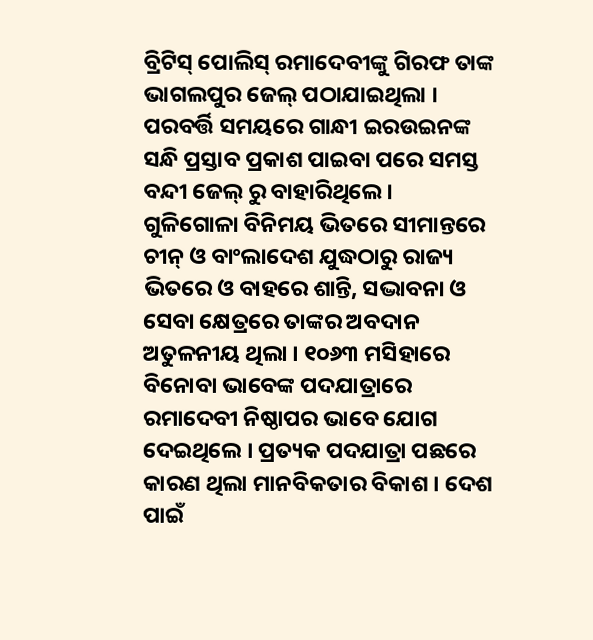ବ୍ରିଟିସ୍ ପୋଲିସ୍ ରମାଦେବୀଙ୍କୁ ଗିରଫ ତାଙ୍କ ଭାଗଲପୁର ଜେଲ୍ ପଠାଯାଇଥିଲା । ପରବର୍ତ୍ତି ସମୟରେ ଗାନ୍ଧୀ ଇରଉଇନଙ୍କ ସନ୍ଧି ପ୍ରସ୍ତାବ ପ୍ରକାଶ ପାଇବା ପରେ ସମସ୍ତ ବନ୍ଦୀ ଜେଲ୍ ରୁ ବାହାରିଥିଲେ ।
ଗୁଳିଗୋଳା ବିନିମୟ ଭିତରେ ସୀମାନ୍ତରେ ଚୀନ୍ ଓ ବାଂଲାଦେଶ ଯୁଦ୍ଧଠାରୁ ରାଜ୍ୟ ଭିତରେ ଓ ବାହରେ ଶାନ୍ତି, ସଦ୍ଭାବନା ଓ ସେବା କ୍ଷେତ୍ରରେ ତାଙ୍କର ଅବଦାନ ଅତୁଳନୀୟ ଥିଲା । ୧୦୬୩ ମସିହାରେ ବିନୋବା ଭାବେଙ୍କ ପଦଯାତ୍ରାରେ ରମାଦେବୀ ନିଷ୍ଠାପର ଭାବେ ଯୋଗ ଦେଇଥିଲେ । ପ୍ରତ୍ୟକ ପଦଯାତ୍ରା ପଛରେ କାରଣ ଥିଲା ମାନବିକତାର ବିକାଶ । ଦେଶ ପାଇଁ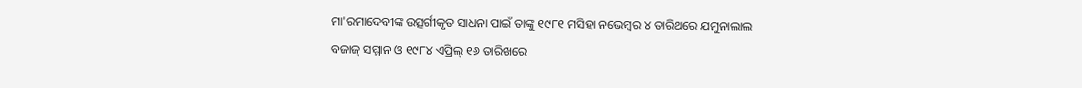ମା'ରମାଦେବୀଙ୍କ ଉତ୍ସର୍ଗୀକୃତ ସାଧନା ପାଇଁ ତାଙ୍କୁ ୧୯୮୧ ମସିହା ନଭେମ୍ବର ୪ ତାରିଥରେ ଯମୁନାଲାଲ ବଜାଜ୍ ସମ୍ମାନ ଓ ୧୯୮୪ ଏପ୍ରିଲ୍ ୧୬ ତାରିଖରେ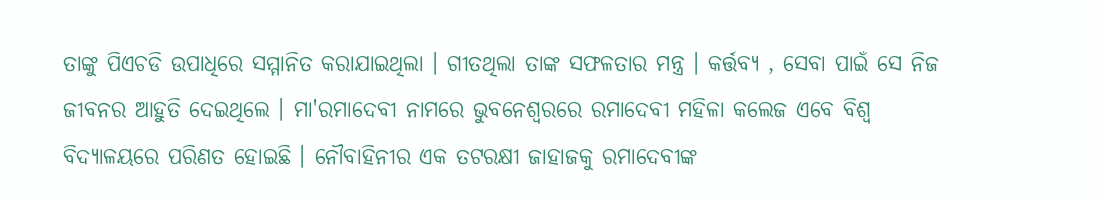ତାଙ୍କୁ ପିଏଚଡି ଉପାଧିରେ ସମ୍ମାନିତ କରାଯାଇଥିଲା । ଗୀତଥିଲା ତାଙ୍କ ସଫଳତାର ମନ୍ତ୍ର । କର୍ତ୍ତବ୍ୟ , ସେବା ପାଇଁ ସେ ନିଜ ଜୀବନର ଆହୁତି ଦେଇଥିଲେ । ମା'ରମାଦେବୀ ନାମରେ ଭୁବନେଶ୍ୱରରେ ରମାଦେବୀ ମହିଳା କଲେଜ ଏବେ ବିଶ୍ୱ ବିଦ୍ୟାଳୟରେ ପରିଣତ ହୋଇଛି । ନୌବାହିନୀର ଏକ ତଟରକ୍ଷୀ ଜାହାଜକୁ ରମାଦେବୀଙ୍କ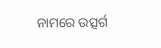ନାମରେ ଉତ୍ସର୍ଗ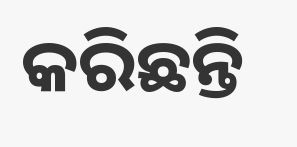କରିଛନ୍ତି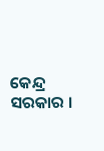କେନ୍ଦ୍ର ସରକାର ।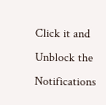Click it and Unblock the Notifications